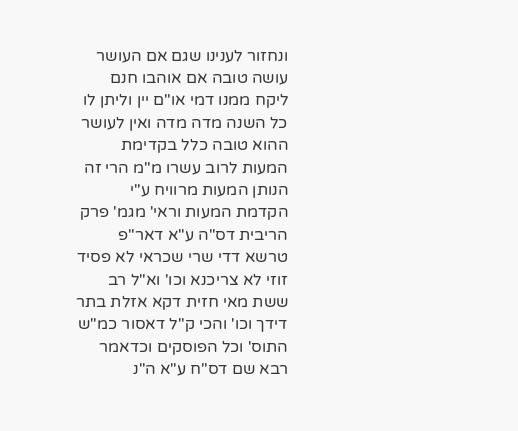ונחזור לענינו שגם אם העושר עושה טובה אם אוהבו חנם ליקח ממנו דמי או"ם יין וליתן לו כל השנה מדה מדה ואין לעושר ההוא טובה כלל בקדימת המעות לרוב עשרו מ"מ הרי זה הנותן המעות מרוויח ע"י הקדמת המעות וראי' מגמ' פרק הריבית דס"ה ע"א דאר"פ טרשא דדי שרי שכראי לא פסיד זוזי לא צריכנא וכו' וא"ל רב ששת מאי חזית דקא אזלת בתר דידך וכו' והכי ק"ל דאסור כמ"ש התוס' וכל הפוסקים וכדאמר רבא שם דס"ח ע"א ה"נ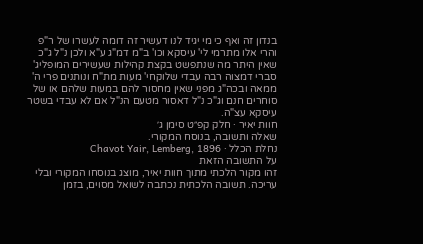בנדון זה ואף כי מי יגיד לנו דעשיר זה דומה לעשרו של ר"פ והרי אלו מתרמי לי' עיסקא וכו' ב"מ דמ"ג ע"א ולכן נ"ל ג"כ שאין היתר מה שנתפשט בקצת קהילות שעשירים המופליג' סברי דמצוה רבה עבדי שלוקחי' מעות מת"ח ונותנים פרי ה' ממאה ובכה"ג מפני שאין מחסור להם במעות שלהם או של סוחרים חנם וג"כ נ"ל דאסור מטעם הנ"ל אם לא עבדי בשטר עיסקא עצ"ה.
חוות יאיר · חלק קפ״ט סימן ג׳
שאלה ותשובה, בנוסח המקורי.
נחלת הכלל · Chavot Yair, Lemberg, 1896
על התשובה הזאת
זהו מקור הלכתי מתוך חוות יאיר, מוצג בנוסחו המקורי ובלי עריכה. תשובה הלכתית נכתבה לשואל מסוים, בזמן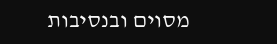מסוים ובנסיבות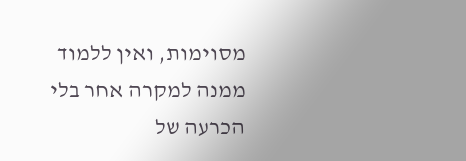מסוימות, ואין ללמוד ממנה למקרה אחר בלי הכרעה של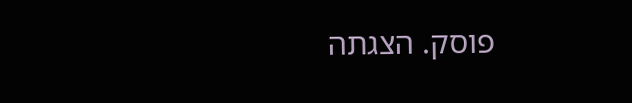פוסק. הצגתה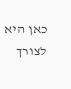כאן היא לצורך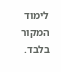לימוד המקור בלבד.